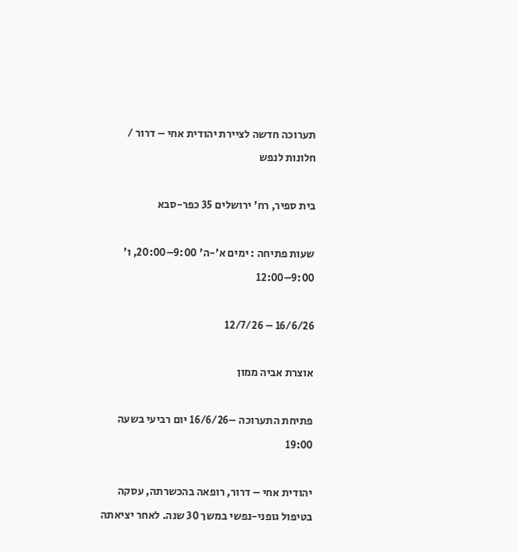תערוכה חדשה לציירת יהודית אחי – דרור / חלונות לנפש

בית ספיר, רח' ירושלים 35 כפר-סבא

שעות פתיחה : ימים א'-ה' 9:00–20:00, ו' 9:00–12:00

16/6/26 – 12/7/26

אוצרת אביה ממון

פתיחת התערוכה –16/6/26 יום רביעי בשעה 19:00

יהודית אחי – דרור, רופאה בהכשרתה, עסקה בטיפול גופני-נפשי במשך 30 שנה. לאחר יציאתה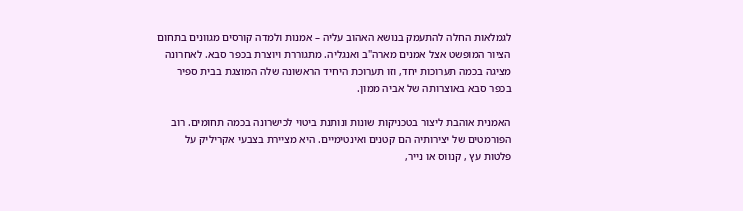לגמלאות החלה להתעמק בנושא האהוב עליה – אמנות ולמדה קורסים מגוונים בתחום הציור המופשט אצל אמנים מארה"ב ואנגליה. מתגוררת ויוצרת בכפר סבא. לאחרונה מציגה בכמה תערוכות יחד, וזו תערוכת היחיד הראשונה שלה המוצגת בבית ספיר בכפר סבא באוצרותה של אביה ממון.

האמנית אוהבת ליצור בטכניקות שונות ונותנת ביטוי לכישרונה בכמה תחומים. רוב הפורמטים של יצירותיה הם קטנים ואינטימיים. היא מציירת בצבעי אקריליק על פלטות עץ , קנווס או נייר,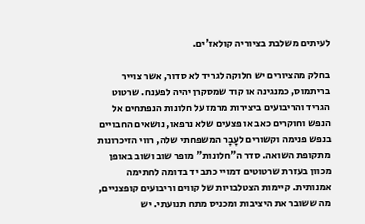לעיתים משלבת בציוריה קולאז'ים.

בחלק מהציורים יש חלוקה לגריד לא סדור, אשר צוייר בריתמוס, כמנגינה או קוד שמסקרן יהיה לפענח. שרטוט הגריד והריבועים ביצירות מרמז על חלונות הנפתחים אל הנפש וחוקרים כאב או פצעים שלא נרפאו, נושאים החבויים בנפש פנימה וקשורים לעָבָר המשפחתי שלה, רווי הזיכרונות מתקופת השואה. סדר ה"חלונות" מופר שוב ושוב באופן מכוון בעזרת שרטוטים דמויי כתב יד בדומה לחתימה אמנותית. קיימות הצטלבויות של קווים וריבועים קופצניים, מה ששובר את היציבות ומכניס מתח תנועתי. יש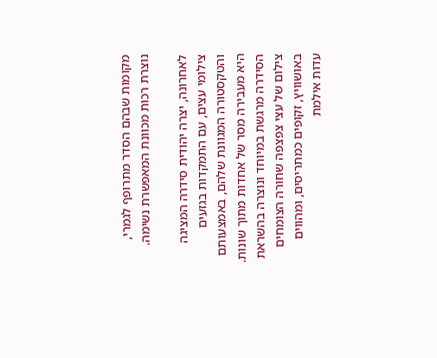מקומות שבהם הסדר מתרופף לגמרי, נוצרת רכות מכוונת המאפשרת נשימה.

לאחרונה, יצרה יהודית סידרה המציגה צילומי עצים, עם התמקדות בגזעים והטקסטורה המגוונת שלהם, באמצעותם היא מעבירה מסר של אחדות מתוך שונות. הסידרה מרגשת במיוחד ונוצרה בהשראת צילום של עצי צפצפה שחורה הצומחים באושוויץ, זקופים כמתריסים, ומהווים עדות אילמת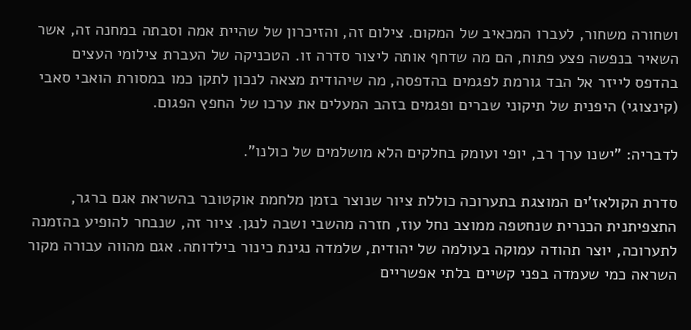ושחורה משחור, לעברו המכאיב של המקום. צילום זה, והזיכרון של שהיית אמה וסבתה במחנה זה, אשר השאיר בנפשה פצע פתוח, הם מה שדחף אותה ליצור סדרה זו. הטכניקה של העברת צילומי העצים בהדפס לייזר אל הבד גורמת לפגמים בהדפסה, מה שיהודית מצאה לנכון לתקן כמו במסורת הואבי סאבי (קינצוגי) היפנית של תיקוני שברים ופגמים בזהב המעלים את ערכו של החפץ הפגום.

לדבריה: "ישנו ערך רב, יופי ועומק בחלקים הלא מושלמים של כולנו".

סדרת הקולאז'ים המוצגת בתערוכה כוללת ציור שנוצר בזמן מלחמת אוקטובר בהשראת אגם ברגר, התצפיתנית הכנרית שנחטפה ממוצב נחל עוז, חזרה מהשבי ושבה לנגן. ציור זה, שנבחר להופיע בהזמנה לתערוכה, יוצר תהודה עמוקה בעולמה של יהודית, שלמדה נגינת כינור בילדותה. אגם מהווה עבורה מקור השראה כמי שעמדה בפני קשיים בלתי אפשריים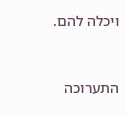ויכלה להם.



התערוכה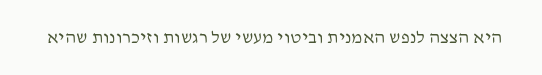היא הצצה לנפש האמנית וביטוי מעשי של רגשות וזיכרונות שהיא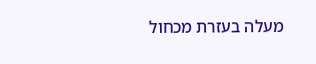מעלה בעזרת מכחול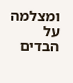ומצלמה על הבדים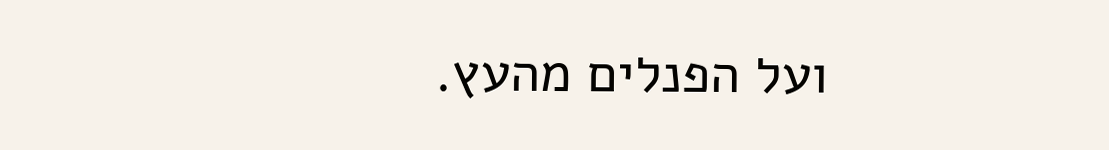ועל הפנלים מהעץ.